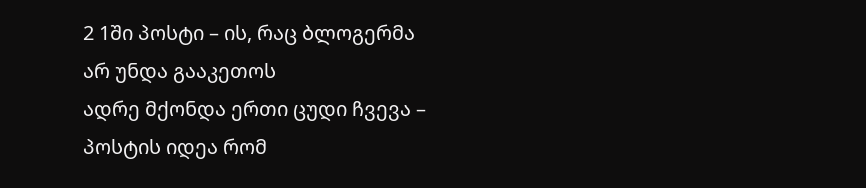2 1ში პოსტი – ის, რაც ბლოგერმა არ უნდა გააკეთოს
ადრე მქონდა ერთი ცუდი ჩვევა – პოსტის იდეა რომ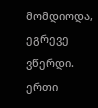მომდიოდა, ეგრევე ვწერდი. ერთი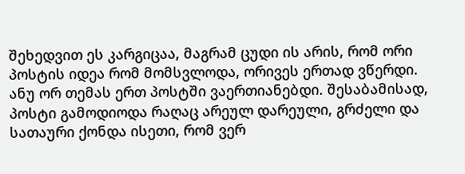შეხედვით ეს კარგიცაა, მაგრამ ცუდი ის არის, რომ ორი პოსტის იდეა რომ მომსვლოდა, ორივეს ერთად ვწერდი. ანუ ორ თემას ერთ პოსტში ვაერთიანებდი. შესაბამისად, პოსტი გამოდიოდა რაღაც არეულ დარეული, გრძელი და სათაური ქონდა ისეთი, რომ ვერ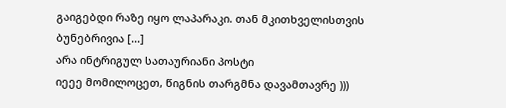გაიგებდი რაზე იყო ლაპარაკი. თან მკითხველისთვის ბუნებრივია [...]
არა ინტრიგულ სათაურიანი პოსტი
იეეე მომილოცეთ, წიგნის თარგმნა დავამთავრე )))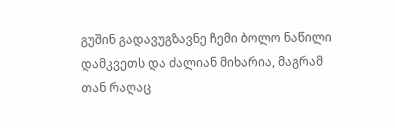გუშინ გადავუგზავნე ჩემი ბოლო ნაწილი დამკვეთს და ძალიან მიხარია, მაგრამ თან რაღაც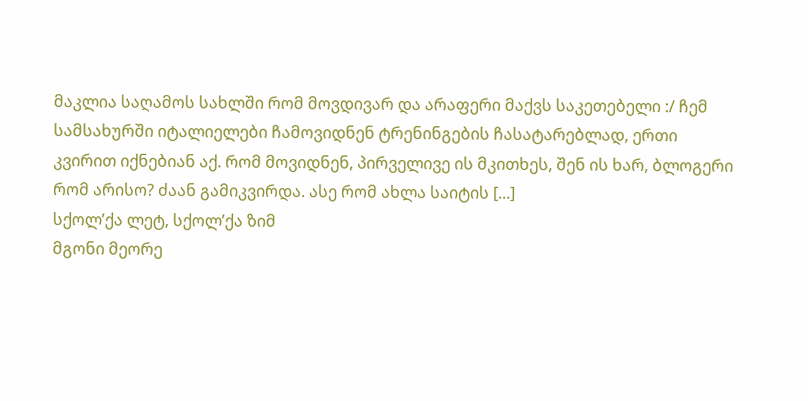მაკლია საღამოს სახლში რომ მოვდივარ და არაფერი მაქვს საკეთებელი :/ ჩემ სამსახურში იტალიელები ჩამოვიდნენ ტრენინგების ჩასატარებლად, ერთი კვირით იქნებიან აქ. რომ მოვიდნენ, პირველივე ის მკითხეს, შენ ის ხარ, ბლოგერი რომ არისო? ძაან გამიკვირდა. ასე რომ ახლა საიტის [...]
სქოლ’ქა ლეტ, სქოლ’ქა ზიმ
მგონი მეორე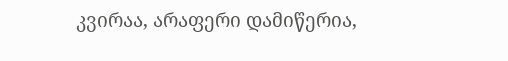კვირაა, არაფერი დამიწერია,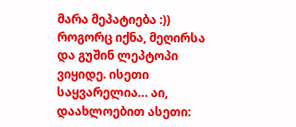მარა მეპატიება :)) როგორც იქნა, მეღირსა და გუშინ ლეპტოპი ვიყიდე. ისეთი საყვარელია… აი, დაახლოებით ასეთი: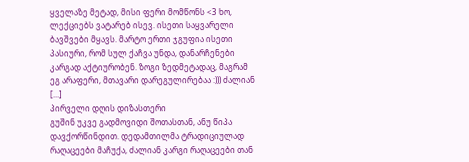ყველაზე მეტად, მისი ფერი მომწონს <3 ხო, ლექციებს ვატარებ ისევ. ისეთი საყვარელი ბავშვები მყავს. მარტო ერთი ჯგუფია ისეთი პასიური, რომ სულ ქაჩვა უნდა, დანარჩენები კარგად აქტიურობენ. ზოგი ზედმეტადაც, მაგრამ ეგ არაფერი, მთავარი დარეგულირებაა :))) ძალიან [...]
პირველი დღის დიზასთერი
გუშინ უკვე გადმოვიდი შოთასთან, ანუ წიპა დავქორწინდით. დედამთილმა ტრადიციულად რაღაცეები მაჩუქა, ძალიან კარგი რაღაცეები თან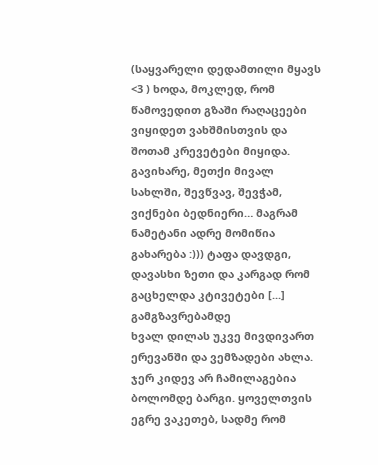(საყვარელი დედამთილი მყავს <3 ) ხოდა, მოკლედ, რომ წამოვედით გზაში რაღაცეები ვიყიდეთ ვახშმისთვის და შოთამ კრევეტები მიყიდა. გავიხარე, მეთქი მივალ სახლში, შევწვავ, შევჭამ, ვიქნები ბედნიერი… მაგრამ ნამეტანი ადრე მომიწია გახარება :))) ტაფა დავდგი, დავასხი ზეთი და კარგად რომ გაცხელდა კტივეტები [...]
გამგზავრებამდე
ხვალ დილას უკვე მივდივართ ერევანში და ვემზადები ახლა. ჯერ კიდევ არ ჩამილაგებია ბოლომდე ბარგი. ყოველთვის ეგრე ვაკეთებ, სადმე რომ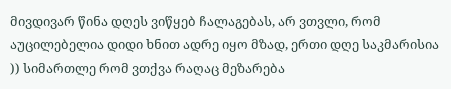მივდივარ წინა დღეს ვიწყებ ჩალაგებას, არ ვთვლი, რომ აუცილებელია დიდი ხნით ადრე იყო მზად, ერთი დღე საკმარისია )) სიმართლე რომ ვთქვა რაღაც მეზარება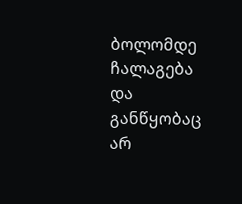ბოლომდე ჩალაგება და განწყობაც არ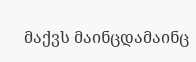მაქვს მაინცდამაინც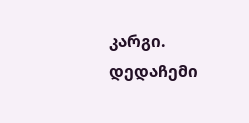კარგი. დედაჩემი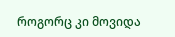როგორც კი მოვიდა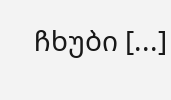ჩხუბი [...]